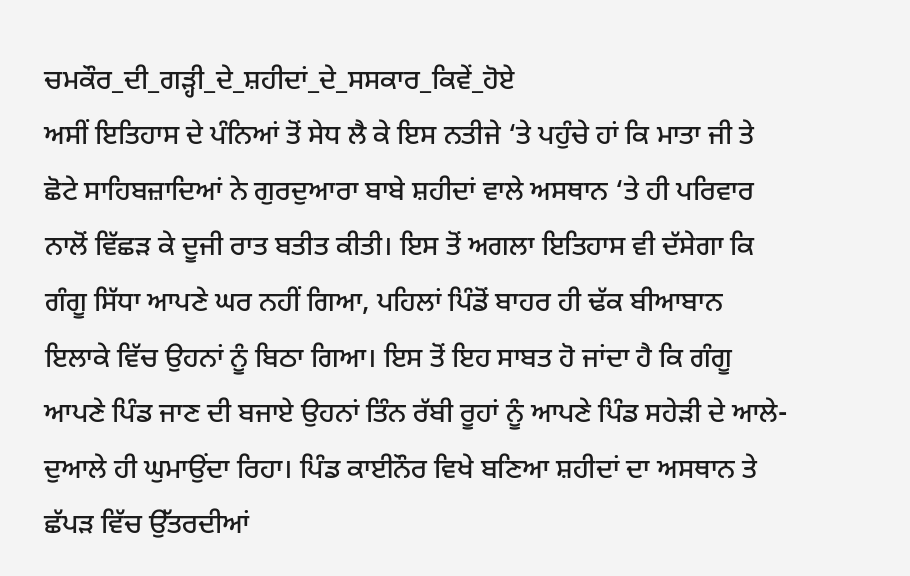ਚਮਕੌਰ_ਦੀ_ਗੜ੍ਹੀ_ਦੇ_ਸ਼ਹੀਦਾਂ_ਦੇ_ਸਸਕਾਰ_ਕਿਵੇਂ_ਹੋਏ
ਅਸੀਂ ਇਤਿਹਾਸ ਦੇ ਪੰਨਿਆਂ ਤੋਂ ਸੇਧ ਲੈ ਕੇ ਇਸ ਨਤੀਜੇ ‘ਤੇ ਪਹੁੰਚੇ ਹਾਂ ਕਿ ਮਾਤਾ ਜੀ ਤੇ ਛੋਟੇ ਸਾਹਿਬਜ਼ਾਦਿਆਂ ਨੇ ਗੁਰਦੁਆਰਾ ਬਾਬੇ ਸ਼ਹੀਦਾਂ ਵਾਲੇ ਅਸਥਾਨ ‘ਤੇ ਹੀ ਪਰਿਵਾਰ ਨਾਲੋਂ ਵਿੱਛੜ ਕੇ ਦੂਜੀ ਰਾਤ ਬਤੀਤ ਕੀਤੀ। ਇਸ ਤੋਂ ਅਗਲਾ ਇਤਿਹਾਸ ਵੀ ਦੱਸੇਗਾ ਕਿ ਗੰਗੂ ਸਿੱਧਾ ਆਪਣੇ ਘਰ ਨਹੀਂ ਗਿਆ, ਪਹਿਲਾਂ ਪਿੰਡੋਂ ਬਾਹਰ ਹੀ ਢੱਕ ਬੀਆਬਾਨ ਇਲਾਕੇ ਵਿੱਚ ਉਹਨਾਂ ਨੂੰ ਬਿਠਾ ਗਿਆ। ਇਸ ਤੋਂ ਇਹ ਸਾਬਤ ਹੋ ਜਾਂਦਾ ਹੈ ਕਿ ਗੰਗੂ ਆਪਣੇ ਪਿੰਡ ਜਾਣ ਦੀ ਬਜਾਏ ਉਹਨਾਂ ਤਿੰਨ ਰੱਬੀ ਰੂਹਾਂ ਨੂੰ ਆਪਣੇ ਪਿੰਡ ਸਹੇੜੀ ਦੇ ਆਲੇ-ਦੁਆਲੇ ਹੀ ਘੁਮਾਉਂਦਾ ਰਿਹਾ। ਪਿੰਡ ਕਾਈਨੌਰ ਵਿਖੇ ਬਣਿਆ ਸ਼ਹੀਦਾਂ ਦਾ ਅਸਥਾਨ ਤੇ ਛੱਪੜ ਵਿੱਚ ਉੱਤਰਦੀਆਂ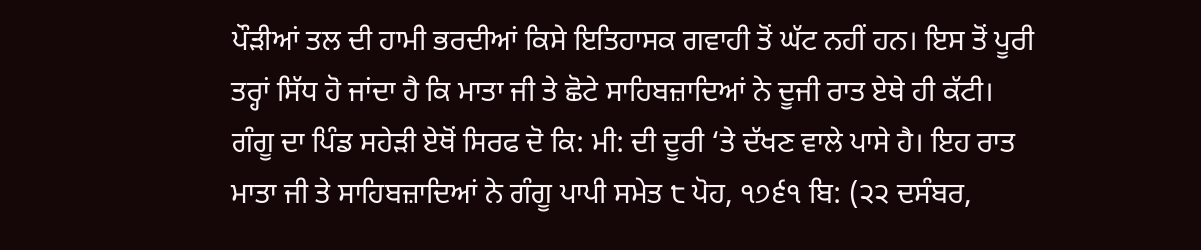ਪੌੜੀਆਂ ਤਲ ਦੀ ਹਾਮੀ ਭਰਦੀਆਂ ਕਿਸੇ ਇਤਿਹਾਸਕ ਗਵਾਹੀ ਤੋਂ ਘੱਟ ਨਹੀਂ ਹਨ। ਇਸ ਤੋਂ ਪੂਰੀ ਤਰ੍ਹਾਂ ਸਿੱਧ ਹੋ ਜਾਂਦਾ ਹੈ ਕਿ ਮਾਤਾ ਜੀ ਤੇ ਛੋਟੇ ਸਾਹਿਬਜ਼ਾਦਿਆਂ ਨੇ ਦੂਜੀ ਰਾਤ ਏਥੇ ਹੀ ਕੱਟੀ। ਗੰਗੂ ਦਾ ਪਿੰਡ ਸਹੇੜੀ ਏਥੋਂ ਸਿਰਫ ਦੋ ਕਿ: ਮੀ: ਦੀ ਦੂਰੀ ‘ਤੇ ਦੱਖਣ ਵਾਲੇ ਪਾਸੇ ਹੈ। ਇਹ ਰਾਤ ਮਾਤਾ ਜੀ ਤੇ ਸਾਹਿਬਜ਼ਾਦਿਆਂ ਨੇ ਗੰਗੂ ਪਾਪੀ ਸਮੇਤ ੮ ਪੋਹ, ੧੭੬੧ ਬਿ: (੨੨ ਦਸੰਬਰ,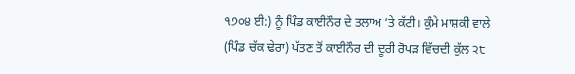੧੭੦੪ ਈ:) ਨੂੰ ਪਿੰਡ ਕਾਈਨੌਰ ਦੇ ਤਲਾਅ ‘ਤੇ ਕੱਟੀ। ਕੁੰਮੇ ਮਾਸ਼ਕੀ ਵਾਲੇ (ਪਿੰਡ ਚੱਕ ਢੇਰਾ) ਪੱਤਣ ਤੋਂ ਕਾਈਨੌਰ ਦੀ ਦੂਰੀ ਰੋਪੜ ਵਿੱਚਦੀ ਕੁੱਲ ੨੮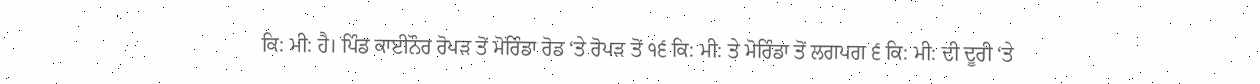ਕਿ: ਮੀ: ਹੈ। ਪਿੰਡ ਕਾਈਨੌਰ ਰੋਪੜ ਤੋਂ ਮੋਰਿੰਡਾ ਰੋਡ ‘ਤੇ ਰੋਪੜ ਤੋਂ ੧੬ ਕਿ: ਮੀ: ਤੇ ਮੋਰਿੰਡਾ ਤੋਂ ਲਗਪਗ ੬ ਕਿ: ਮੀ: ਦੀ ਦੂਰੀ ‘ਤੇ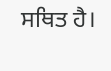ਸਥਿਤ ਹੈ।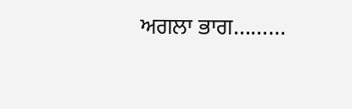ਅਗਲਾ ਭਾਗ………